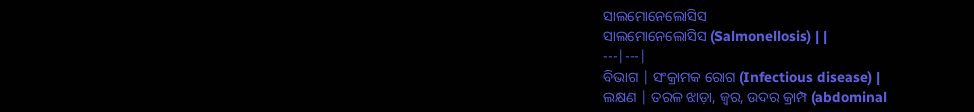ସାଲମୋନେଲୋସିସ
ସାଲମୋନେଲୋସିସ (Salmonellosis) | |
---|---|
ବିଭାଗ | ସଂକ୍ରାମକ ରୋଗ (Infectious disease) |
ଲକ୍ଷଣ | ତରଳ ଝାଡ଼ା, ଜ୍ୱର, ଉଦର କ୍ରାମ୍ପ (abdominal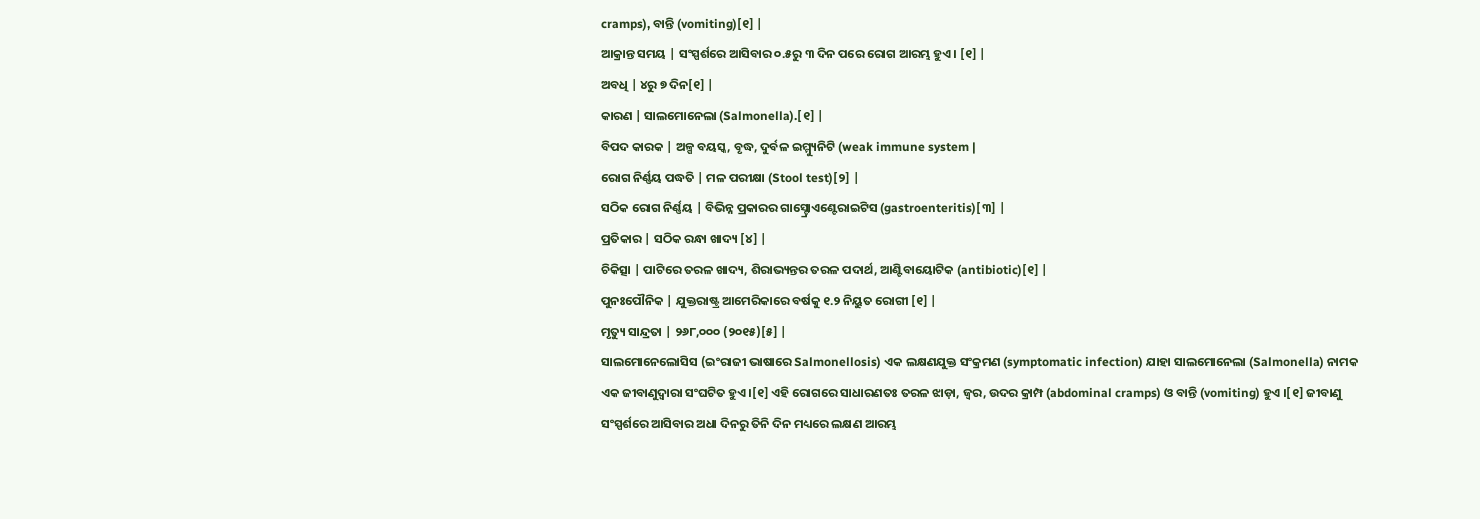cramps), ବାନ୍ତି (vomiting)[୧] |
ଆକ୍ରାନ୍ତ ସମୟ | ସଂସ୍ପର୍ଶରେ ଆସିବାର ୦.୫ରୁ ୩ ଦିନ ପରେ ରୋଗ ଆରମ୍ଭ ହୁଏ । [୧] |
ଅବଧି | ୪ରୁ ୭ ଦିନ[୧] |
କାରଣ | ସାଲମୋନେଲା (Salmonella).[୧] |
ବିପଦ କାରକ | ଅଳ୍ପ ବୟସ୍କ, ବୃଦ୍ଧ, ଦୁର୍ବଳ ଇମ୍ମ୍ୟୁନିଟି (weak immune system |
ରୋଗ ନିର୍ଣ୍ଣୟ ପଦ୍ଧତି | ମଳ ପରୀକ୍ଷା (Stool test)[୨] |
ସଠିକ ରୋଗ ନିର୍ଣ୍ଣୟ | ବିଭିନ୍ନ ପ୍ରକାରର ଗାସ୍ଟ୍ରୋଏଣ୍ଟେରାଇଟିସ (gastroenteritis)[୩] |
ପ୍ରତିକାର | ସଠିକ ରନ୍ଧା ଖାଦ୍ୟ [୪] |
ଚିକିତ୍ସା | ପାଟିରେ ତରଳ ଖାଦ୍ୟ, ଶିରାଭ୍ୟନ୍ତର ତରଳ ପଦାର୍ଥ, ଆଣ୍ଟିବାୟୋଟିକ (antibiotic)[୧] |
ପୁନଃପୌନିକ | ଯୁକ୍ତରାଷ୍ଟ୍ର ଆମେରିକାରେ ବର୍ଷକୁ ୧.୨ ନିୟୁତ ରୋଗୀ [୧] |
ମୃତ୍ୟୁ ସାନ୍ଦ୍ରତା | ୨୬୮,୦୦୦ (୨୦୧୫)[୫] |
ସାଲମୋନେଲୋସିସ (ଇଂରାଜୀ ଭାଷାରେ Salmonellosis) ଏକ ଲକ୍ଷଣଯୁକ୍ତ ସଂକ୍ରମଣ (symptomatic infection) ଯାହା ସାଲମୋନେଲା (Salmonella) ନାମକ ଏକ ଜୀବାଣୁଦ୍ୱାରା ସଂଘଟିତ ହୁଏ ।[୧] ଏହି ରୋଗରେ ସାଧାରଣତଃ ତରଳ ଝାଡ଼ା, ଜ୍ୱର, ଉଦର କ୍ରାମ୍ପ (abdominal cramps) ଓ ବାନ୍ତି (vomiting) ହୁଏ ।[୧] ଜୀବାଣୁ ସଂସ୍ପର୍ଶରେ ଆସିବାର ଅଧା ଦିନରୁ ତିନି ଦିନ ମଧ୍ୟରେ ଲକ୍ଷଣ ଆରମ୍ଭ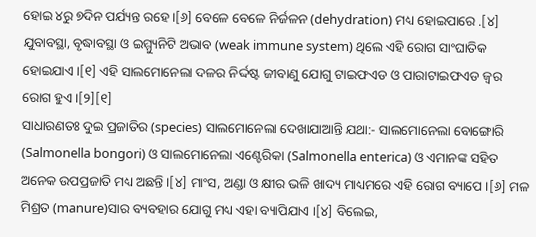ହୋଇ ୪ରୁ ୭ଦିନ ପର୍ଯ୍ୟନ୍ତ ରହେ ।[୬] ବେଳେ ବେଳେ ନିର୍ଜଳନ (dehydration) ମଧ୍ୟ ହୋଇପାରେ .[୪] ଯୁବାବସ୍ଥା, ବୃଦ୍ଧାବସ୍ଥା ଓ ଇମ୍ମ୍ୟୁନିଟି ଅଭାବ (weak immune system) ଥିଲେ ଏହି ରୋଗ ସାଂଘାତିକ ହୋଇଯାଏ ।[୧] ଏହି ସାଲମୋନେଲା ଦଳର ନିର୍ଦ୍ଦଷ୍ଟ ଜୀବାଣୁ ଯୋଗୁ ଟାଇଫଏଡ ଓ ପାରାଟାଇଫଏଡ ଜ୍ୱର ରୋଗ ହୁଏ ।[୨][୧]
ସାଧାରଣତଃ ଦୁଇ ପ୍ରଜାତିର (species) ସାଲମୋନେଲା ଦେଖାଯାଆନ୍ତି ଯଥା:- ସାଲମୋନେଲା ବୋଙ୍ଗୋରି (Salmonella bongori) ଓ ସାଲମୋନେଲା ଏଣ୍ଟେରିକା (Salmonella enterica) ଓ ଏମାନଙ୍କ ସହିତ ଅନେକ ଉପପ୍ରଜାତି ମଧ୍ୟ ଅଛନ୍ତି ।[୪] ମାଂସ, ଅଣ୍ଡା ଓ କ୍ଷୀର ଭଳି ଖାଦ୍ୟ ମାଧ୍ୟମରେ ଏହି ରୋଗ ବ୍ୟାପେ ।[୬] ମଳ ମିଶ୍ରତ (manure)ସାର ବ୍ୟବହାର ଯୋଗୁ ମଧ୍ୟ ଏହା ବ୍ୟାପିଯାଏ ।[୪] ବିଲେଇ,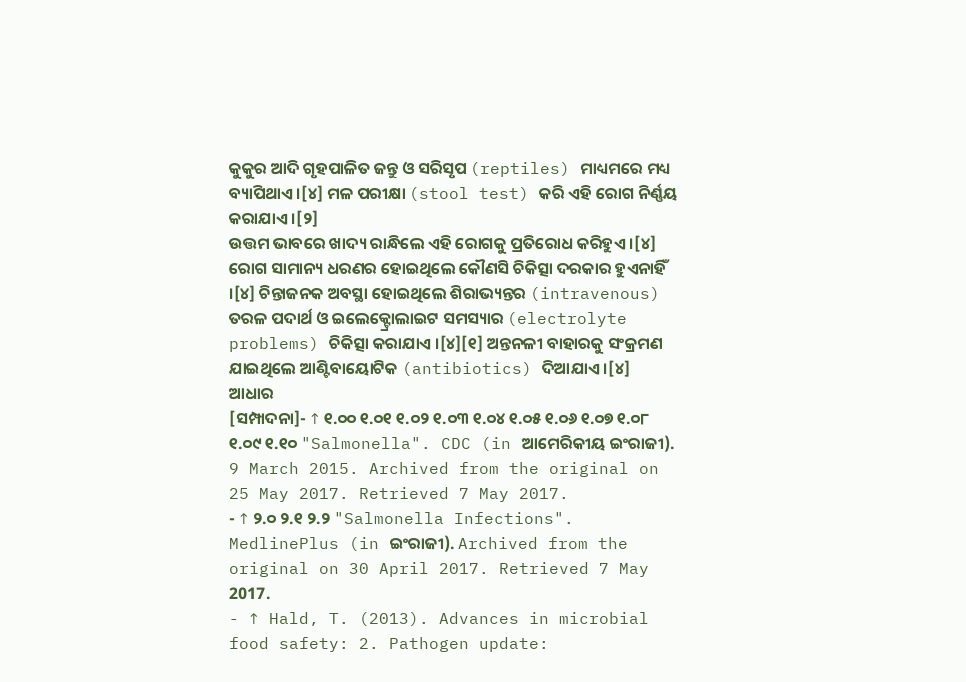କୁକୁର ଆଦି ଗୃହପାଳିତ ଜନ୍ତୁ ଓ ସରିସୃପ (reptiles) ମାଧ୍ୟମରେ ମଧ୍ୟ ବ୍ୟାପିଥାଏ ।[୪] ମଳ ପରୀକ୍ଷା (stool test) କରି ଏହି ରୋଗ ନିର୍ଣ୍ଣୟ କରାଯାଏ ।[୨]
ଉତ୍ତମ ଭାବରେ ଖାଦ୍ୟ ରାନ୍ଧିଲେ ଏହି ରୋଗକୁ ପ୍ରତିରୋଧ କରିହୁଏ ।[୪] ରୋଗ ସାମାନ୍ୟ ଧରଣର ହୋଇଥିଲେ କୌଣସି ଚିକିତ୍ସା ଦରକାର ହୁଏନାହିଁ ।[୪] ଚିନ୍ତାଜନକ ଅବସ୍ଥା ହୋଇଥିଲେ ଶିରାଭ୍ୟନ୍ତର (intravenous) ତରଳ ପଦାର୍ଥ ଓ ଇଲେକ୍ଟ୍ରୋଲାଇଟ ସମସ୍ୟାର (electrolyte problems) ଚିକିତ୍ସା କରାଯାଏ ।[୪][୧] ଅନ୍ତନଳୀ ବାହାରକୁ ସଂକ୍ରମଣ ଯାଇଥିଲେ ଆଣ୍ଟିବାୟୋଟିକ (antibiotics) ଦିଆଯାଏ ।[୪]
ଆଧାର
[ସମ୍ପାଦନା]- ↑ ୧.୦୦ ୧.୦୧ ୧.୦୨ ୧.୦୩ ୧.୦୪ ୧.୦୫ ୧.୦୬ ୧.୦୭ ୧.୦୮ ୧.୦୯ ୧.୧୦ "Salmonella". CDC (in ଆମେରିକୀୟ ଇଂରାଜୀ). 9 March 2015. Archived from the original on 25 May 2017. Retrieved 7 May 2017.
- ↑ ୨.୦ ୨.୧ ୨.୨ "Salmonella Infections". MedlinePlus (in ଇଂରାଜୀ). Archived from the original on 30 April 2017. Retrieved 7 May 2017.
- ↑ Hald, T. (2013). Advances in microbial food safety: 2. Pathogen update: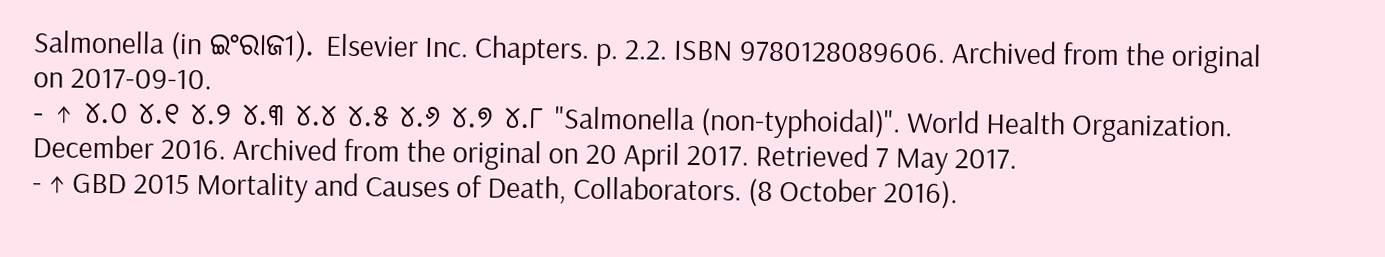Salmonella (in ଇଂରାଜୀ). Elsevier Inc. Chapters. p. 2.2. ISBN 9780128089606. Archived from the original on 2017-09-10.
- ↑ ୪.୦ ୪.୧ ୪.୨ ୪.୩ ୪.୪ ୪.୫ ୪.୬ ୪.୭ ୪.୮ "Salmonella (non-typhoidal)". World Health Organization. December 2016. Archived from the original on 20 April 2017. Retrieved 7 May 2017.
- ↑ GBD 2015 Mortality and Causes of Death, Collaborators. (8 October 2016).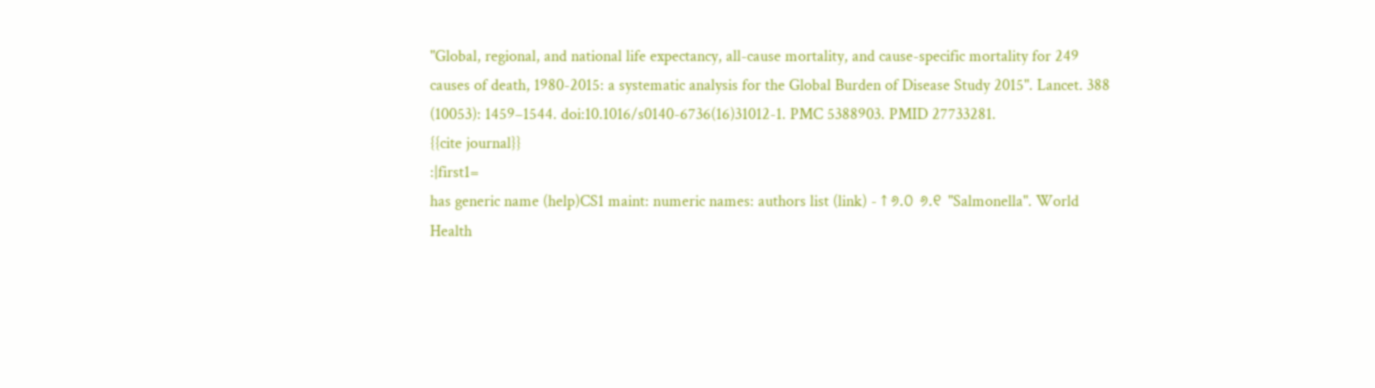"Global, regional, and national life expectancy, all-cause mortality, and cause-specific mortality for 249 causes of death, 1980-2015: a systematic analysis for the Global Burden of Disease Study 2015". Lancet. 388 (10053): 1459–1544. doi:10.1016/s0140-6736(16)31012-1. PMC 5388903. PMID 27733281.
{{cite journal}}
:|first1=
has generic name (help)CS1 maint: numeric names: authors list (link) - ↑ ୬.୦ ୬.୧ "Salmonella". World Health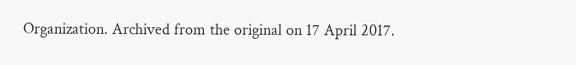Organization. Archived from the original on 17 April 2017.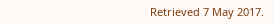Retrieved 7 May 2017.